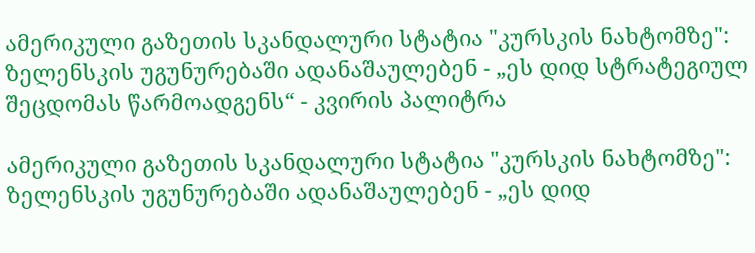ამერიკული გაზეთის სკანდალური სტატია "კურსკის ნახტომზე": ზელენსკის უგუნურებაში ადანაშაულებენ - „ეს დიდ სტრატეგიულ შეცდომას წარმოადგენს“ - კვირის პალიტრა

ამერიკული გაზეთის სკანდალური სტატია "კურსკის ნახტომზე": ზელენსკის უგუნურებაში ადანაშაულებენ - „ეს დიდ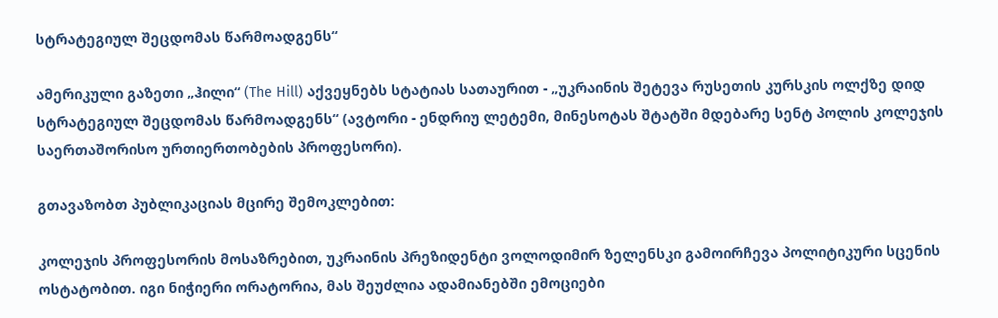სტრატეგიულ შეცდომას წარმოადგენს“

ამერიკული გაზეთი „ჰილი“ (The Hill) აქვეყნებს სტატიას სათაურით - „უკრაინის შეტევა რუსეთის კურსკის ოლქზე დიდ სტრატეგიულ შეცდომას წარმოადგენს“ (ავტორი - ენდრიუ ლეტემი, მინესოტას შტატში მდებარე სენტ პოლის კოლეჯის საერთაშორისო ურთიერთობების პროფესორი).

გთავაზობთ პუბლიკაციას მცირე შემოკლებით:

კოლეჯის პროფესორის მოსაზრებით, უკრაინის პრეზიდენტი ვოლოდიმირ ზელენსკი გამოირჩევა პოლიტიკური სცენის ოსტატობით. იგი ნიჭიერი ორატორია, მას შეუძლია ადამიანებში ემოციები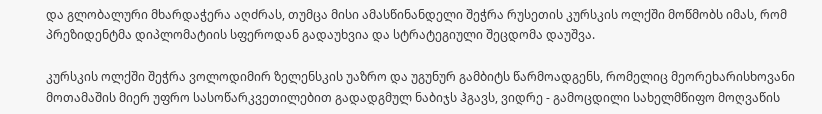და გლობალური მხარდაჭერა აღძრას, თუმცა მისი ამასწინანდელი შეჭრა რუსეთის კურსკის ოლქში მოწმობს იმას, რომ პრეზიდენტმა დიპლომატიის სფეროდან გადაუხვია და სტრატეგიული შეცდომა დაუშვა.

კურსკის ოლქში შეჭრა ვოლოდიმირ ზელენსკის უაზრო და უგუნურ გამბიტს წარმოადგენს, რომელიც მეორეხარისხოვანი მოთამაშის მიერ უფრო სასოწარკვეთილებით გადადგმულ ნაბიჯს ჰგავს, ვიდრე - გამოცდილი სახელმწიფო მოღვაწის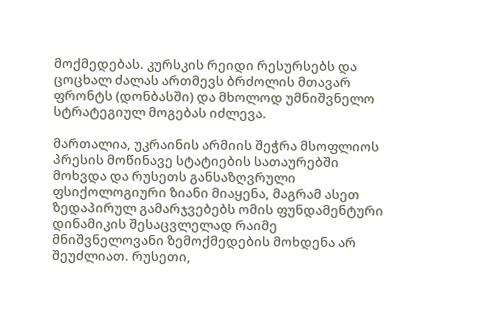მოქმედებას. კურსკის რეიდი რესურსებს და ცოცხალ ძალას ართმევს ბრძოლის მთავარ ფრონტს (დონბასში) და მხოლოდ უმნიშვნელო სტრატეგიულ მოგებას იძლევა.

მართალია, უკრაინის არმიის შეჭრა მსოფლიოს პრესის მოწინავე სტატიების სათაურებში მოხვდა და რუსეთს განსაზღვრული ფსიქოლოგიური ზიანი მიაყენა, მაგრამ ასეთ ზედაპირულ გამარჯვებებს ომის ფუნდამენტური დინამიკის შესაცვლელად რაიმე მნიშვნელოვანი ზემოქმედების მოხდენა არ შეუძლიათ. რუსეთი,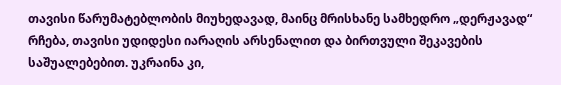თავისი წარუმატებლობის მიუხედავად, მაინც მრისხანე სამხედრო „დერჟავად“ რჩება, თავისი უდიდესი იარაღის არსენალით და ბირთვული შეკავების საშუალებებით. უკრაინა კი,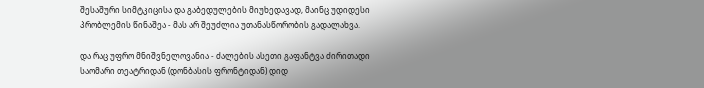შესაშური სიმტკიცისა და გაბედულების მიუხედავად, მაინც უდიდესი პრობლემის წინაშეა - მას არ შეუძლია უთანასწორობის გადალახვა.

და რაც უფრო მნიშვნელოვანია - ძალების ასეთი გაფანტვა ძირითადი საომარი თეატრიდან (დონბასის ფრონტიდან) დიდ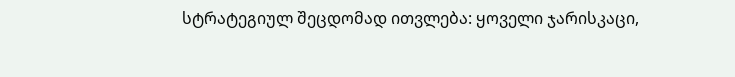სტრატეგიულ შეცდომად ითვლება: ყოველი ჯარისკაცი,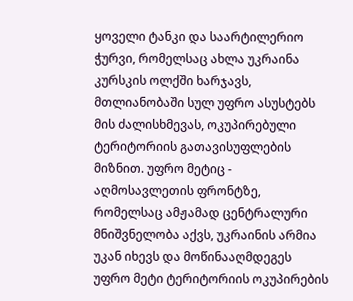ყოველი ტანკი და საარტილერიო ჭურვი, რომელსაც ახლა უკრაინა კურსკის ოლქში ხარჯავს, მთლიანობაში სულ უფრო ასუსტებს მის ძალისხმევას, ოკუპირებული ტერიტორიის გათავისუფლების მიზნით. უფრო მეტიც - აღმოსავლეთის ფრონტზე, რომელსაც ამჟამად ცენტრალური მნიშვნელობა აქვს, უკრაინის არმია უკან იხევს და მოწინააღმდეგეს უფრო მეტი ტერიტორიის ოკუპირების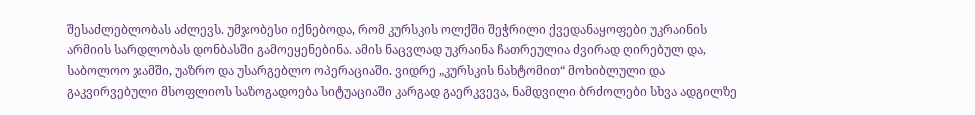შესაძლებლობას აძლევს. უმჯობესი იქნებოდა, რომ კურსკის ოლქში შეჭრილი ქვედანაყოფები უკრაინის არმიის სარდლობას დონბასში გამოეყენებინა. ამის ნაცვლად უკრაინა ჩათრეულია ძვირად ღირებულ და, საბოლოო ჯამში, უაზრო და უსარგებლო ოპერაციაში. ვიდრე „კურსკის ნახტომით“ მოხიბლული და გაკვირვებული მსოფლიოს საზოგადოება სიტუაციაში კარგად გაერკვევა, ნამდვილი ბრძოლები სხვა ადგილზე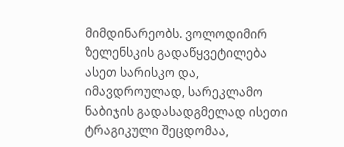მიმდინარეობს. ვოლოდიმირ ზელენსკის გადაწყვეტილება ასეთ სარისკო და, იმავდროულად, სარეკლამო ნაბიჯის გადასადგმელად ისეთი ტრაგიკული შეცდომაა,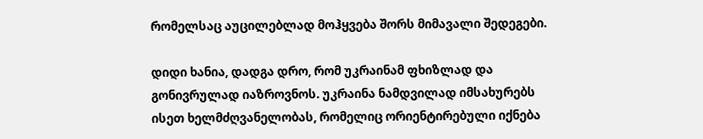რომელსაც აუცილებლად მოჰყვება შორს მიმავალი შედეგები.

დიდი ხანია, დადგა დრო, რომ უკრაინამ ფხიზლად და გონივრულად იაზროვნოს. უკრაინა ნამდვილად იმსახურებს ისეთ ხელმძღვანელობას, რომელიც ორიენტირებული იქნება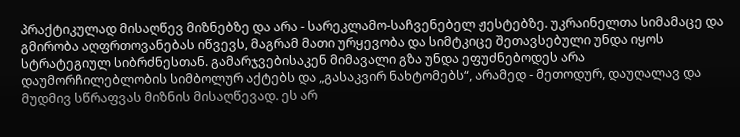პრაქტიკულად მისაღწევ მიზნებზე და არა - სარეკლამო-საჩვენებელ ჟესტებზე. უკრაინელთა სიმამაცე და გმირობა აღფრთოვანებას იწვევს, მაგრამ მათი ურყევობა და სიმტკიცე შეთავსებული უნდა იყოს სტრატეგიულ სიბრძნესთან. გამარჯვებისაკენ მიმავალი გზა უნდა ეფუძნებოდეს არა დაუმორჩილებლობის სიმბოლურ აქტებს და „გასაკვირ ნახტომებს“, არამედ - მეთოდურ, დაუღალავ და მუდმივ სწრაფვას მიზნის მისაღწევად. ეს არ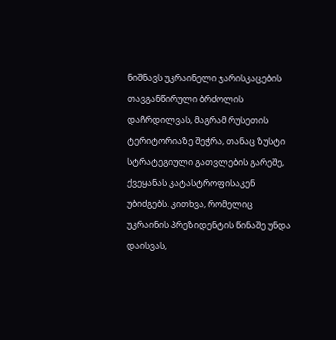ნიშნავს უკრაინელი ჯარისკაცების თავგანწირული ბრძოლის დაჩრდილვას, მაგრამ რუსეთის ტერიტორიაზე შეჭრა, თანაც ზუსტი სტრატეგიული გათვლების გარეშე, ქვეყანას კატასტროფისაკენ უბიძგებს. კითხვა, რომელიც უკრაინის პრეზიდენტის წინაშე უნდა დაისვას,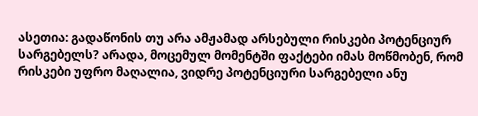ასეთია: გადაწონის თუ არა ამჟამად არსებული რისკები პოტენციურ სარგებელს? არადა, მოცემულ მომენტში ფაქტები იმას მოწმობენ, რომ რისკები უფრო მაღალია, ვიდრე პოტენციური სარგებელი ანუ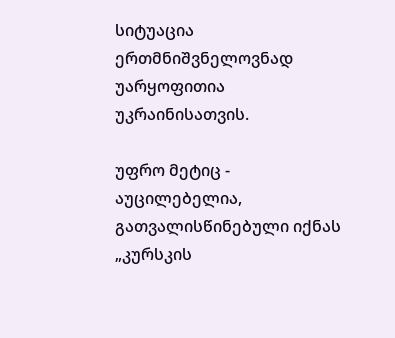სიტუაცია ერთმნიშვნელოვნად უარყოფითია უკრაინისათვის.

უფრო მეტიც - აუცილებელია, გათვალისწინებული იქნას „კურსკის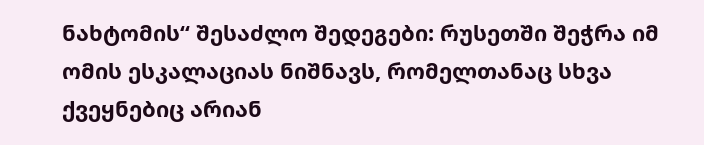ნახტომის“ შესაძლო შედეგები: რუსეთში შეჭრა იმ ომის ესკალაციას ნიშნავს, რომელთანაც სხვა ქვეყნებიც არიან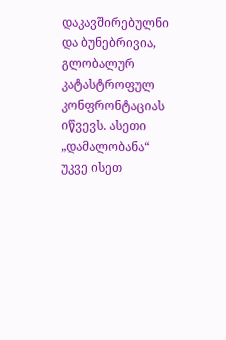დაკავშირებულნი და ბუნებრივია, გლობალურ კატასტროფულ კონფრონტაციას იწვევს. ასეთი „დამალობანა“ უკვე ისეთ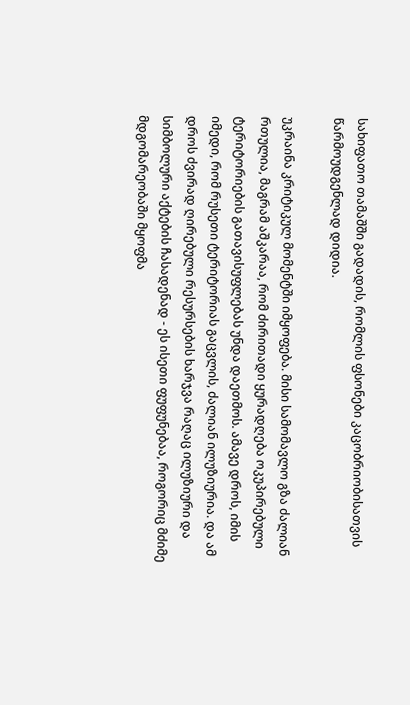სახიფათო თამაშში გადადის, რომლის ფსონები კაცობრიობისათვის წარმოუდგენლად დიდია.

უკრაინა კრიტიკულ მომენტში იმყოფება. მისი სამომავლო გზა ძალიან რთულია, მაგრამ აშკარაა, რომ ძირითადი ყურადღება ოკუპირებული ტერიტორიების გათავისუფლებას უნდა დაეთმოს. ამავე დროს, იმის იმედი, რომ რუსეთი ტერიტორიას გაცვლის, ძალიან ილუზიურია. და ამ დროს ძვირად ღირებული რესურსების ხარჯვა რაღაც ილუზიური და სიმბოლური აქტების ჩასადენად - ეს ისეთი ფუფუნებაა, როგორიც მძიმე მდგომარეობაში მყოფმა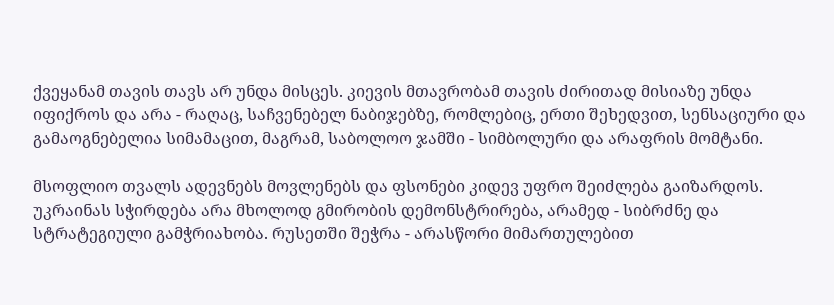ქვეყანამ თავის თავს არ უნდა მისცეს. კიევის მთავრობამ თავის ძირითად მისიაზე უნდა იფიქროს და არა - რაღაც, საჩვენებელ ნაბიჯებზე, რომლებიც, ერთი შეხედვით, სენსაციური და გამაოგნებელია სიმამაცით, მაგრამ, საბოლოო ჯამში - სიმბოლური და არაფრის მომტანი.

მსოფლიო თვალს ადევნებს მოვლენებს და ფსონები კიდევ უფრო შეიძლება გაიზარდოს. უკრაინას სჭირდება არა მხოლოდ გმირობის დემონსტრირება, არამედ - სიბრძნე და სტრატეგიული გამჭრიახობა. რუსეთში შეჭრა - არასწორი მიმართულებით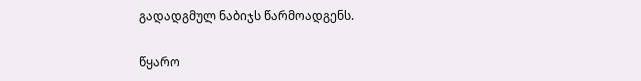გადადგმულ ნაბიჯს წარმოადგენს.

წყარო